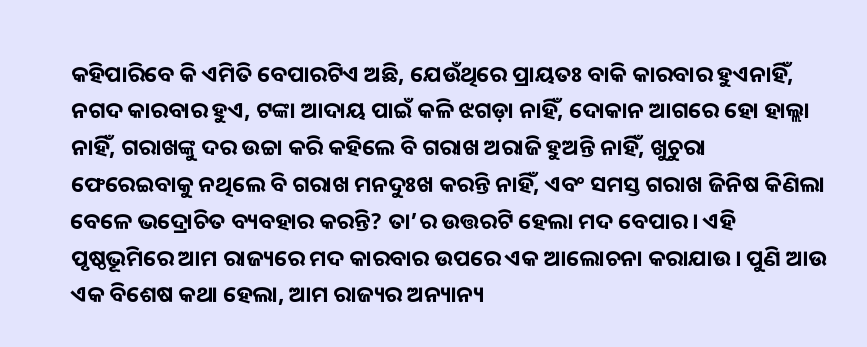କହିପାରିବେ କି ଏମିତି ବେପାରଟିଏ ଅଛି, ଯେଉଁଥିରେ ପ୍ରାୟତଃ ବାକି କାରବାର ହୁଏନାହିଁ, ନଗଦ କାରବାର ହୁଏ, ଟଙ୍କା ଆଦାୟ ପାଇଁ କଳି ଝଗଡ଼ା ନାହିଁ, ଦୋକାନ ଆଗରେ ହୋ ହାଲ୍ଲା ନାହିଁ, ଗରାଖଙ୍କୁ ଦର ଉଚ୍ଚା କରି କହିଲେ ବି ଗରାଖ ଅରାଜି ହୁଅନ୍ତି ନାହିଁ, ଖୁଚୁରା ଫେରେଇବାକୁ ନଥିଲେ ବି ଗରାଖ ମନଦୁଃଖ କରନ୍ତି ନାହିଁ, ଏବଂ ସମସ୍ତ ଗରାଖ ଜିନିଷ କିଣିଲା ବେଳେ ଭଦ୍ରୋଚିତ ବ୍ୟବହାର କରନ୍ତି? ତା’ର ଉତ୍ତରଟି ହେଲା ମଦ ବେପାର। ଏହି ପୃଷ୍ଠଭୂମିରେ ଆମ ରାଜ୍ୟରେ ମଦ କାରବାର ଉପରେ ଏକ ଆଲୋଚନା କରାଯାଉ। ପୁଣି ଆଉ ଏକ ବିଶେଷ କଥା ହେଲା, ଆମ ରାଜ୍ୟର ଅନ୍ୟାନ୍ୟ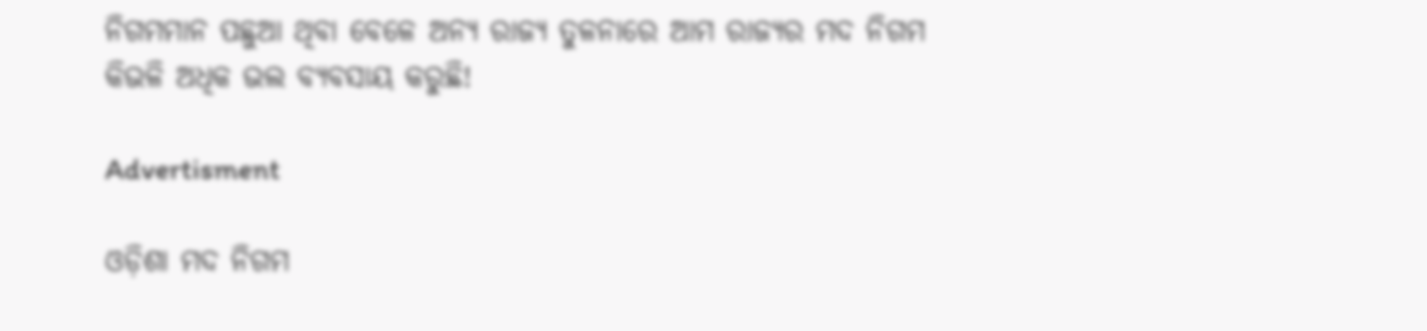ନିଗମମାନ ପଛୁଆ ଥିବା ବେଳେ ଅନ୍ୟ ରାଜ୍ୟ ତୁଳନାରେ ଆମ ରାଜ୍ୟର ମଦ ନିଗମ କିଭଳି ଅଧିକ ଭଲ ବ୍ୟବସାୟ କରୁଛି!

Advertisment

ଓଡ଼ିଶା ମଦ ନିଗମ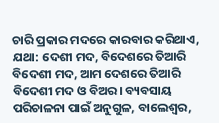ଚାରି ପ୍ରକା‌ର ମଦରେ କାରବାର କରିଥାଏ, ଯଥା: ଦେଶୀ ମଦ, ବିଦେଶରେ ତିଆରି ବିଦେଶୀ ମଦ, ଆମ ଦେଶରେ ତିଆରି ବିଦେଶୀ ମଦ ଓ ବିଅର। ବ୍ୟବସାୟ ପରିଚାଳନା ପାଇଁ ଅନୁଗୁଳ, ବାଲେଶ୍ୱର,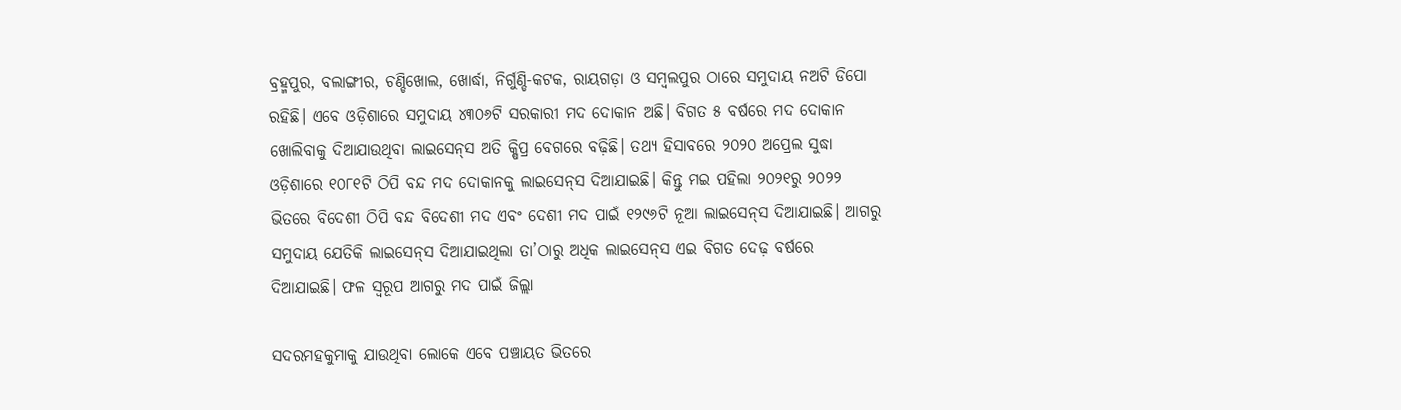ବ୍ରହ୍ମପୁର, ବଲାଙ୍ଗୀର, ଚଣ୍ଡିଖୋଲ, ଖୋର୍ଦ୍ଧା, ନିର୍ଗୁଣ୍ଡି-କଟକ, ରାୟଗଡ଼ା ଓ ସମ୍ବଲପୁର ଠାରେ ସମୁଦାୟ ନଅଟି ଡିପୋ ରହିଛି। ଏବେ ଓଡ଼ିଶାରେ ସମୁଦାୟ ୪୩୦୬ଟି ସରକାରୀ ମଦ ଦୋକାନ ଅଛି। ବିଗତ ୫ ବର୍ଷରେ ମଦ ଦୋକାନ ଖୋଲିବାକୁ ଦିଆଯାଉଥିବା ଲାଇସେନ୍‌ସ ଅତି କ୍ଷିପ୍ର ବେଗରେ ବଢ଼ିଛି। ତଥ୍ୟ ହିସାବରେ ୨୦୨୦ ଅପ୍ରେଲ ସୁଦ୍ଧା ଓଡ଼ିଶାରେ ୧୦୮୧ଟି ଠିପି ବନ୍ଦ ମଦ ଦୋକାନକୁ ଲାଇସେନ୍‌ସ ଦିଆଯାଇଛି। କିନ୍ତୁ ମଇ ପହିଲା ୨୦୨୧ରୁ ୨୦୨୨ ଭିତରେ ବିଦେଶୀ ଠିପି ବନ୍ଦ ବିଦେଶୀ ମଦ ଏବଂ ଦେଶୀ ମଦ ପାଇଁ ୧୨୯୬ଟି ନୂଆ ଲାଇସେନ୍‌ସ ଦିଆଯାଇଛି। ଆଗରୁ ସମୁଦାୟ ଯେତିକି ଲାଇସେନ୍‌ସ ଦିଆଯାଇଥିଲା ତା’ଠାରୁ ଅଧିକ ଲାଇସେନ୍‌ସ ଏଇ ବିଗତ ଦେଢ଼ ବର୍ଷରେ ଦିଆଯାଇଛି। ଫଳ ସ୍ୱରୂପ ଆଗରୁ ମଦ ପାଇଁ ଜିଲ୍ଲା

ସଦରମହକୁମାକୁ ଯାଉଥିବା ଲୋକେ ଏବେ ପଞ୍ଚାୟତ ଭିତରେ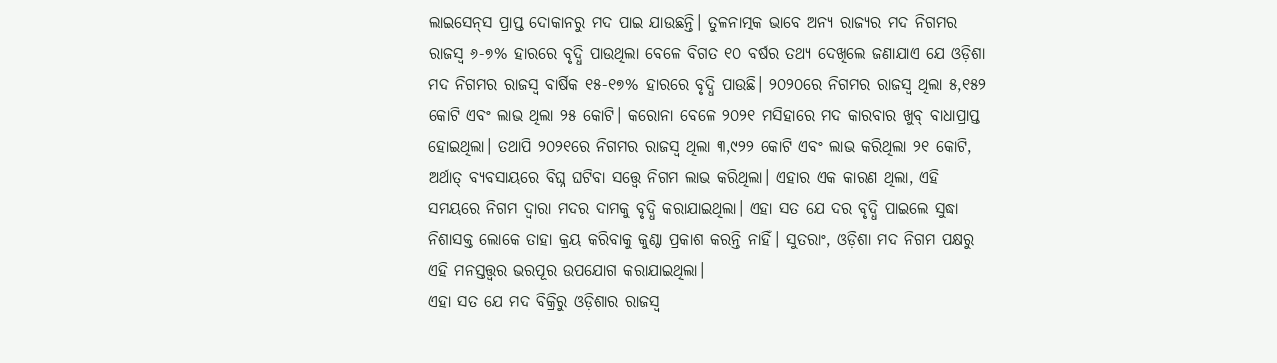ଲାଇସେନ୍‌ସ ପ୍ରାପ୍ତ ଦୋକାନରୁ ମଦ ପାଇ ଯାଉଛନ୍ତି। ତୁଳନାତ୍ମକ ଭାବେ ଅନ୍ୟ ରାଜ୍ୟର ମଦ ନିଗମର ରାଜସ୍ବ ୬-୭% ହାରରେ ବୃଦ୍ଧି ପାଉଥିଲା ବେଳେ ବିଗତ ୧୦ ବର୍ଷର ତଥ୍ୟ ଦେଖିଲେ ଜଣାଯାଏ ଯେ ଓଡ଼ିଶା ମଦ ନିଗମର ରାଜସ୍ବ ବାର୍ଷିକ ୧୫-୧୭% ହାରରେ ବୃଦ୍ଧି ପାଉଛି। ୨୦୨୦ରେ ନିଗମର ରାଜସ୍ବ ଥିଲା ୫,୧୫୨ କୋଟି ଏବଂ ଲାଭ ଥିଲା ୨୫ କୋଟି। କରୋନା ବେଳେ ୨୦୨୧ ମସିହାରେ ମଦ କାରବାର ଖୁବ୍‌ ବାଧାପ୍ରାପ୍ତ ହୋଇଥିଲା। ତଥାପି ୨୦୨୧ରେ ନିଗମର ରାଜସ୍ବ ଥିଲା ୩,୯୨୨ କୋଟି ଏବଂ ଲାଭ କରିଥିଲା ୨୧ କୋଟି, ଅର୍ଥାତ୍‌ ବ୍ୟବସାୟରେ ବିଘ୍ନ ଘଟିବା ସତ୍ତ୍ୱେ ନିଗମ ଲାଭ କରିଥିଲା। ଏହାର ଏକ କାରଣ ଥିଲା, ଏହି ସମୟରେ ନିଗମ ଦ୍ୱାରା ମଦର ଦାମକୁ ବୃଦ୍ଧି କରାଯାଇଥିଲା। ଏହା ସତ ଯେ ଦର ବୃଦ୍ଧି ପାଇଲେ ସୁଦ୍ଧା ନିଶାସକ୍ତ ଲୋକେ ତାହା କ୍ରୟ କରିବାକୁ କୁଣ୍ଠା ପ୍ରକାଶ କରନ୍ତି ନାହିଁ। ସୁତରାଂ, ଓଡ଼ିଶା ମଦ ନିଗମ ପକ୍ଷରୁ ଏହି ମନସ୍ତତ୍ତ୍ବର ଭରପୂର ଉପଯୋଗ କରାଯାଇଥିଲା।
ଏହା ସତ ଯେ ମଦ ବିକ୍ରିରୁ ଓଡ଼ିଶାର ରାଜସ୍ବ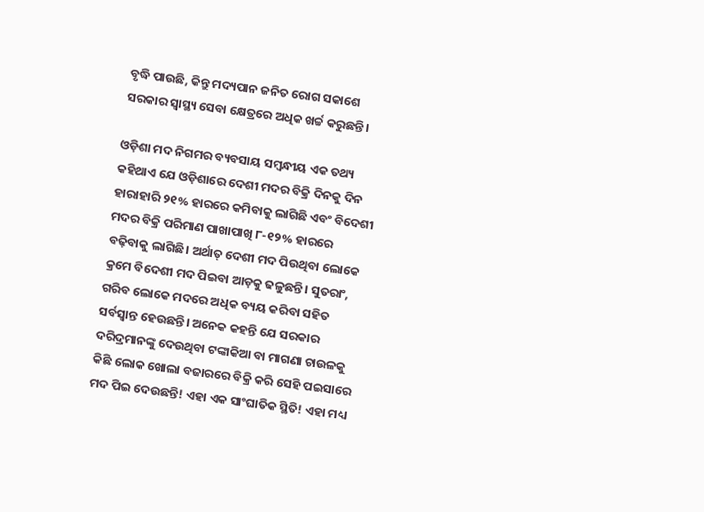ବୃଦ୍ଧି ପାଉଛି, କିନ୍ତୁ ମଦ୍ୟପାନ ଜନିତ ରୋଗ ସକାଶେ ସରକାର ସ୍ୱାସ୍ଥ୍ୟ ସେବା କ୍ଷେତ୍ରରେ ଅଧିକ ଖର୍ଚ୍ଚ କରୁଛନ୍ତି।

ଓଡ଼ିଶା ମଦ ନିଗମର ବ୍ୟବସାୟ ସମ୍ବନ୍ଧୀୟ ଏକ ତଥ୍ୟ କହିଥାଏ ଯେ ଓଡ଼ିଶାରେ ଦେଶୀ ମଦର ବିକ୍ରି ଦିନକୁ ଦିନ ହାରାହାରି ୨୧% ହାରରେ କମିବାକୁ ଲାଗିଛି ଏବଂ ବିଦେଶୀ ମଦର ବିକ୍ରି ପରିମାଣ ପାଖାପାଖି ୮-୧୨% ହାରରେ ବଢ଼ିବାକୁ ଲାଗିଛି। ଅର୍ଥାତ୍‌ ଦେଶୀ ମଦ ପିଉଥିବା ଲୋକେ କ୍ରମେ ବିଦେଶୀ ମଦ ପିଇବା ଆଡ଼କୁ ଢଳୁଛନ୍ତି। ସୁତରାଂ, ଗରିବ ଲୋକେ ମଦରେ ଅଧିକ ବ୍ୟୟ କରିବା ସହିତ ସର୍ବସ୍ବାନ୍ତ ହେଉଛନ୍ତି। ଅନେକ କହନ୍ତି ଯେ ସରକାର ଦରିଦ୍ରମାନଙ୍କୁ ଦେଉଥିବା ଟଙ୍କାକିଆ ବା ମାଗଣା ଚାଉଳକୁ କିଛି ଲୋକ ଖୋଲା ବଜାରରେ ବିକ୍ରି କରି ସେହି ପଇସାରେ ମଦ ପିଇ ଦେଉଛନ୍ତି! ଏହା ଏକ ସାଂଘାତିକ ସ୍ଥିତି! ଏହା ମଧ୍ୟ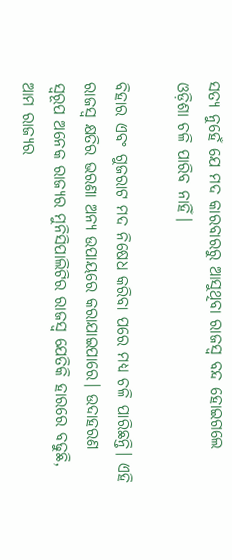ସତ୍ୟ ନୁହେଁ ଯେ ମଦ କାରବାରରୁ ଆସୁଥିବା ରାଜସ୍ବ ବନ୍ଦ ହୋଇଗଲେ ଓଡ଼ିଶା ଚଳି ପାରିବ ନାହିଁ।

ବିହାର ଏବଂ ଗୁଜରାଟ ମଦ ନିଷେଧ କରିବା ପରେ ମଧ୍ୟ ଚଳି ପାରିଛନ୍ତି। ଏହି ରାଜସ୍ବ କ୍ଷତିର ଭରଣା ଅନ୍ୟ ଉପାୟରେ କରାଯାଇପାରେ। ଉଦାହରଣ ସ୍ୱରୂପ ଅନେକ ରାଜ୍ୟର ମୁନିସିପାଲିଟିର ରାଜସ୍ବ ଯେତିକି ହାରରେ ବଢୁଛି, ଆମ ରାଜ୍ୟର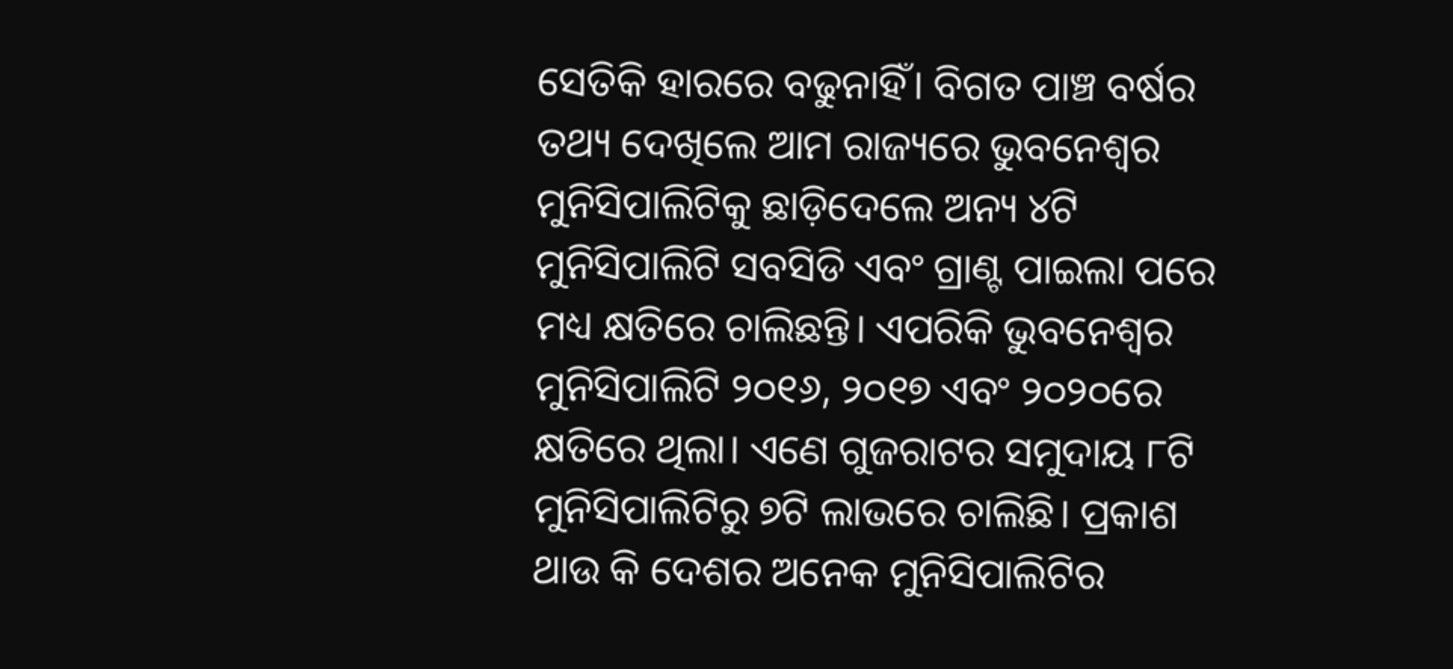ସେତିକି ହାରରେ ବଢୁନାହିଁ। ବିଗତ ପାଞ୍ଚ ବର୍ଷର ତଥ୍ୟ ଦେଖିଲେ ଆମ ରାଜ୍ୟରେ ଭୁବନେଶ୍ୱର ମୁନିସିପାଲିଟିକୁ ଛାଡ଼ିଦେଲେ ଅନ୍ୟ ୪ଟି ମୁନିସିପାଲିଟି ସବସିଡି ଏବଂ ଗ୍ରାଣ୍ଟ ପାଇଲା ପରେ ମଧ୍ୟ କ୍ଷତିରେ ଚାଲିଛନ୍ତି। ଏପରିକି ଭୁବନେଶ୍ୱର ମୁନିସିପାଲିଟି ୨୦୧୬, ୨୦୧୭ ଏବଂ ୨୦୨୦ରେ କ୍ଷତିରେ ଥିଲା। ଏଣେ ଗୁଜରାଟର ସମୁଦାୟ ୮ଟି ମୁନିସିପାଲିଟିରୁ ୭ଟି ଲାଭରେ ଚାଲିଛି। ପ୍ରକାଶ ଥାଉ କି ଦେଶର ଅନେକ ମୁନିସିପାଲିଟିର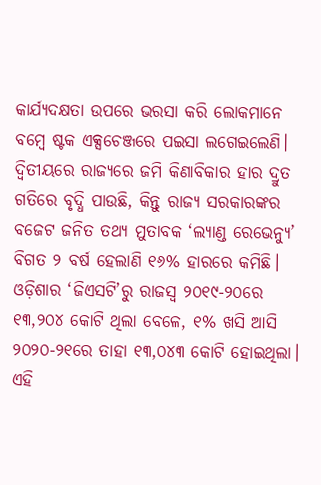କାର୍ଯ୍ୟଦକ୍ଷତା ଉପରେ ଭରସା କରି ଲୋକମାନେ ବମ୍ବେ ଷ୍ଟକ ଏକ୍ସଚେଞ୍ଜରେ ପଇସା ଲଗେଇଲେଣି। ଦ୍ବିତୀୟରେ ରାଜ୍ୟରେ ଜମି କିଣାବିକାର ହାର ଦ୍ରୁତ ଗତିରେ ବୃଦ୍ଧି ପାଉଛି, କିନ୍ତୁ ରାଜ୍ୟ ସରକାରଙ୍କର ବଜେଟ ଜନିତ ତଥ୍ୟ ମୁତାବକ ‘ଲ୍ୟାଣ୍ଡ ରେଭେନ୍ୟୁ’ ବିଗତ ୨ ବର୍ଷ ହେଲାଣି ୧୬% ହାରରେ କମିଛି। ଓଡ଼ିଶାର ‘ଜିଏସଟି’ରୁ ରାଜସ୍ବ ୨୦୧୯-୨୦ରେ ୧୩,୨୦୪ କୋଟି ଥିଲା ବେଳେ, ୧% ଖସି ଆସି ୨୦୨୦-୨୧ରେ ତାହା ୧୩,୦୪୩ କୋଟି ହୋଇଥିଲା। ଏହି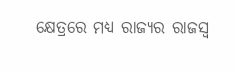କ୍ଷେତ୍ରରେ ମଧ୍ୟ ରାଜ୍ୟର ରାଜସ୍ବ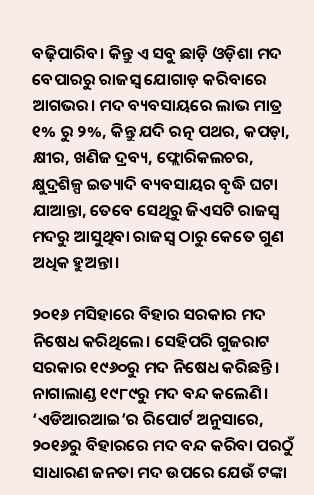ବଢ଼ିପାରିବ। କିନ୍ତୁ ଏ ସବୁ ଛାଡ଼ି ଓଡ଼ିଶା ମଦ ବେପାରରୁ ରାଜସ୍ବ ଯୋଗାଡ଼ କରିବାରେ ଆଗଭର। ମଦ ବ୍ୟବସାୟରେ ଲାଭ ମାତ୍ର ୧% ରୁ ୨%, କିନ୍ତୁ ଯଦି ରତ୍ନ ପଥର, କପଡ଼ା, କ୍ଷୀର, ଖଣିଜ ଦ୍ରବ୍ୟ, ଫ୍ଲୋରିକଲଚର, କ୍ଷୁଦ୍ରଶିଳ୍ପ ଇତ୍ୟାଦି ବ୍ୟବସାୟର ବୃଦ୍ଧି ଘଟା ଯାଆନ୍ତା, ତେବେ ସେଥିରୁ ଜିଏସଟି ରାଜସ୍ବ ମଦରୁ ଆସୁଥିବା ରାଜସ୍ବ ଠାରୁ କେତେ ଗୁଣ ଅଧିକ ହୁଅନ୍ତା।

୨୦୧୬ ମସିହାରେ ବିହାର ସରକାର ମଦ ନିଷେଧ କରିଥିଲେ। ସେହିପରି ଗୁଜରାଟ ସରକାର ୧୯୬୦ରୁ ମଦ ନିଷେଧ କରିଛନ୍ତି। ନାଗାଲାଣ୍ଡ ୧୯୮୯ରୁ ମଦ ବନ୍ଦ କଲେଣି। ‘ଏଡିଆରଆଇ’ର ରିପୋର୍ଟ ଅନୁସାରେ, ୨୦୧୬ରୁ ବିହାରରେ ମଦ ବନ୍ଦ କରିବା ପରଠୁଁ ସାଧାରଣ ଜନତା ମଦ ଉପରେ ଯେଉଁ ଟଙ୍କା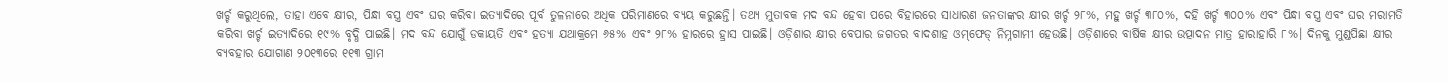ଖର୍ଚ୍ଚ କରୁଥିଲେ, ତାହା ଏବେ କ୍ଷୀର, ପିନ୍ଧା ବସ୍ତ୍ର ଏବଂ ଘର କରିବା ଇତ୍ୟାଦିରେ ପୂର୍ବ ତୁଳନାରେ ଅଧିକ ପରିମାଣରେ ବ୍ୟୟ କରୁଛନ୍ତି। ତଥ୍ୟ ମୁତାବକ ମଦ ବନ୍ଦ ହେବା ପରେ ବିହାରରେ ସାଧାରଣ ଜନତାଙ୍କର କ୍ଷୀର ଖର୍ଚ୍ଚ ୨୮%, ମହୁ ଖର୍ଚ୍ଚ ୩୮୦%, ଦହି ଖର୍ଚ୍ଚ ୩୦୦% ଏବଂ ପିନ୍ଧା ବସ୍ତ୍ର ଏବଂ ଘର ମରାମତି କରିବା ଖର୍ଚ୍ଚ ଇତ୍ୟାଦିରେ ୧୯% ବୃଦ୍ଧି ପାଇଛି। ମଦ ବନ୍ଦ ଯୋଗୁଁ ଡକାୟତି ଏବଂ ହତ୍ୟା ଯଥାକ୍ରମେ ୬୫% ଏବଂ ୨୮% ହାରରେ ହ୍ରାସ ପାଇଛି। ଓଡ଼ିଶାର କ୍ଷୀର ବେପାର ଜଗତର ବାଦଶାହ ଓମ୍‌ଫେଡ୍‌ ନିମ୍ନଗାମୀ ହେଉଛି। ଓଡ଼ିଶାରେ ବାର୍ଷିକ କ୍ଷୀର ଉତ୍ପାଦନ ମାତ୍ର ହାରାହାରି ୮%। ଦିନକୁ ମୁଣ୍ଡପିଛା କ୍ଷୀର ବ୍ୟବହାର ଯୋଗାଣ ୨୦୧୩ରେ ୧୧୩ ଗ୍ରାମ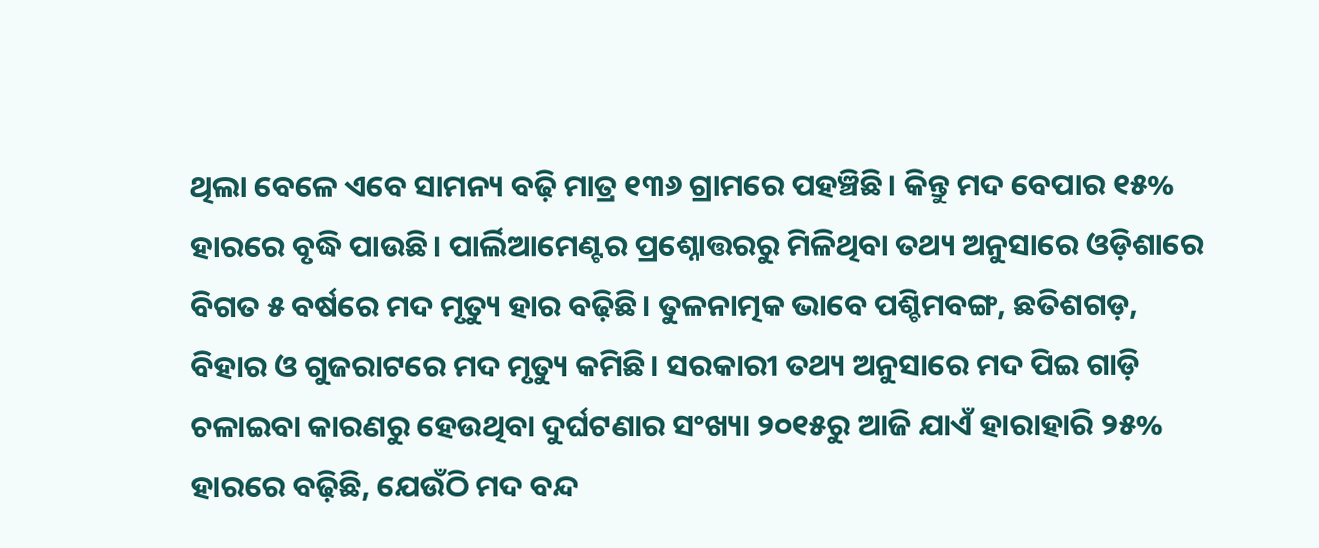ଥିଲା ବେଳେ ଏବେ ସାମନ୍ୟ ବଢ଼ି ମାତ୍ର ୧୩୬ ଗ୍ରାମରେ ପହଞ୍ଚିଛି। କିନ୍ତୁ ମଦ ବେପାର ୧୫% ହାରରେ ବୃଦ୍ଧି ପାଉଛି। ପାର୍ଲିଆମେଣ୍ଟର ପ୍ରଶ୍ନୋତ୍ତରରୁ ମିଳିଥିବା ତଥ୍ୟ ଅନୁସାରେ ଓଡ଼ିଶାରେ ବିଗତ ୫ ବର୍ଷରେ ମଦ ମୃତ୍ୟୁ ହାର ବଢ଼ିଛି। ତୁଳନାତ୍ମକ ଭାବେ ପଶ୍ଚିମବଙ୍ଗ, ଛତିଶଗଡ଼, ବିହାର ଓ ଗୁଜରାଟରେ ମଦ ମୃତ୍ୟୁ କମିଛି। ସରକାରୀ ତଥ୍ୟ ଅନୁସାରେ ମଦ ପିଇ ଗାଡ଼ି ଚଳାଇବା କାରଣରୁ ହେଉଥିବା ଦୁର୍ଘଟଣାର ସଂଖ୍ୟା ୨୦୧୫ରୁ ଆଜି ଯାଏଁ ହାରାହାରି ୨୫% ହାରରେ ବଢ଼ିଛି, ଯେଉଁଠି ମଦ ବନ୍ଦ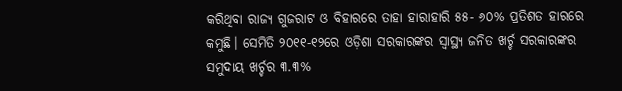କରିଥିବା ରାଜ୍ୟ ଗୁଜରାଟ ଓ ବିହାରରେ ତାହା ହାରାହାରି ୫୫- ୬୦% ପ୍ରତିଶତ ହାରରେ କମୁଛି। ସେମିତି ୨୦୧୧-୧୨ରେ ଓଡ଼ିଶା ସରକାରଙ୍କର ସ୍ୱାସ୍ଥ୍ୟ ଜନିତ ଖର୍ଚ୍ଚ ସରକାରଙ୍କର ସମୁଦାୟ ଖର୍ଚ୍ଚର ୩.୩%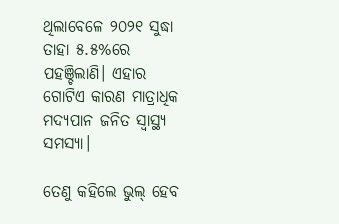ଥିଲାବେଳେ ୨୦୨୧ ସୁଦ୍ଧା ତାହା ୫.୫%ରେ ପହଞ୍ଚିଲାଣି। ଏହାର ଗୋଟିଏ କାରଣ ମାତ୍ରାଧିକ ମଦ୍ୟପାନ ଜନିତ ସ୍ବାସ୍ଥ୍ୟ ସମସ୍ୟା।

ତେଣୁ କହିଲେ ଭୁଲ୍‌ ହେବ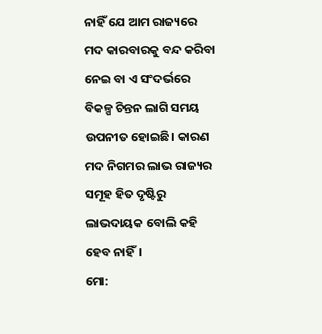ନାହିଁ ଯେ ଆମ ରାଜ୍ୟରେ ମଦ କାରବାରକୁ ବନ୍ଦ କରିବା ନେଇ ବା ଏ ସଂଦର୍ଭରେ ବିକଳ୍ପ ଚିନ୍ତନ ଲାଗି ସମୟ ଉପନୀତ ହୋଇଛି। କାରଣ ମଦ ନିଗମର ଲାଭ ରାଜ୍ୟର ସମୂହ ହିତ ଦୃଷ୍ଟିରୁ ଲାଭଦାୟକ ବୋଲି କହି ହେବ ନାହିଁ।
ମୋ: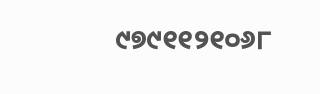୯୭୯୧୧୨୧୦୬୮